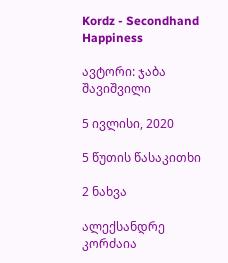Kordz - Secondhand Happiness

ავტორი: ჯაბა შავიშვილი

5 ივლისი, 2020

5 წუთის წასაკითხი

2 ნახვა

ალექსანდრე კორძაია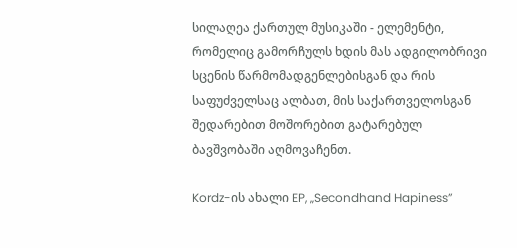სილაღეა ქართულ მუსიკაში - ელემენტი, რომელიც გამორჩულს ხდის მას ადგილობრივი სცენის წარმომადგენლებისგან და რის საფუძველსაც ალბათ, მის საქართველოსგან შედარებით მოშორებით გატარებულ ბავშვობაში აღმოვაჩენთ.

Kordz-ის ახალი EP, „Secondhand Hapiness”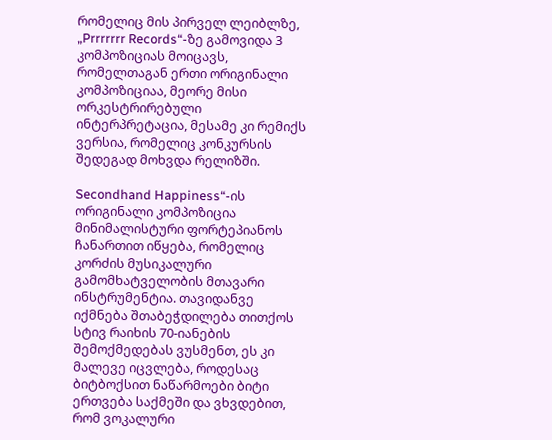რომელიც მის პირველ ლეიბლზე, „Prrrrrrr Records“-ზე გამოვიდა 3 კომპოზიციას მოიცავს, რომელთაგან ერთი ორიგინალი კომპოზიციაა, მეორე მისი ორკესტრირებული ინტერპრეტაცია, მესამე კი რემიქს ვერსია, რომელიც კონკურსის შედეგად მოხვდა რელიზში.

Secondhand Happiness“-ის ორიგინალი კომპოზიცია მინიმალისტური ფორტეპიანოს ჩანართით იწყება, რომელიც კორძის მუსიკალური გამომხატველობის მთავარი ინსტრუმენტია. თავიდანვე იქმნება შთაბეჭდილება თითქოს სტივ რაიხის 70-იანების შემოქმედებას ვუსმენთ, ეს კი მალევე იცვლება, როდესაც ბიტბოქსით ნაწარმოები ბიტი ერთვება საქმეში და ვხვდებით, რომ ვოკალური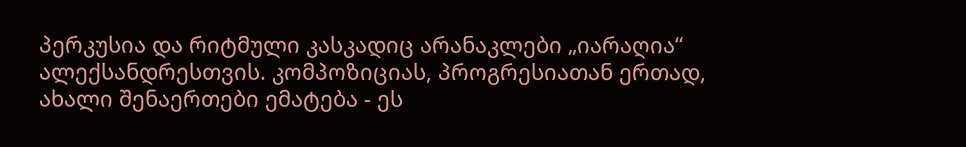პერკუსია და რიტმული კასკადიც არანაკლები „იარაღია“ ალექსანდრესთვის. კომპოზიციას, პროგრესიათან ერთად, ახალი შენაერთები ემატება - ეს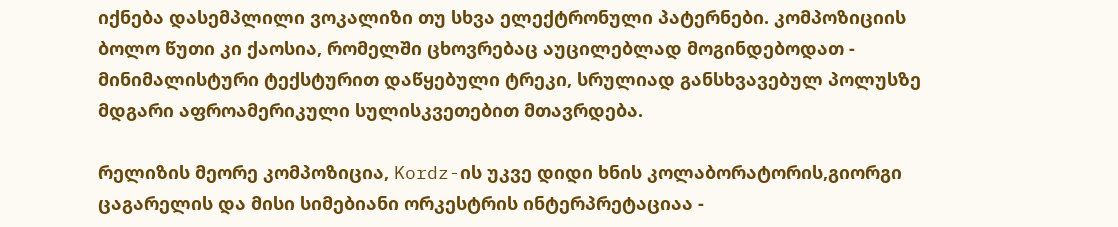იქნება დასემპლილი ვოკალიზი თუ სხვა ელექტრონული პატერნები. კომპოზიციის ბოლო წუთი კი ქაოსია, რომელში ცხოვრებაც აუცილებლად მოგინდებოდათ - მინიმალისტური ტექსტურით დაწყებული ტრეკი, სრულიად განსხვავებულ პოლუსზე მდგარი აფროამერიკული სულისკვეთებით მთავრდება.

რელიზის მეორე კომპოზიცია, Kordz-ის უკვე დიდი ხნის კოლაბორატორის,გიორგი ცაგარელის და მისი სიმებიანი ორკესტრის ინტერპრეტაციაა -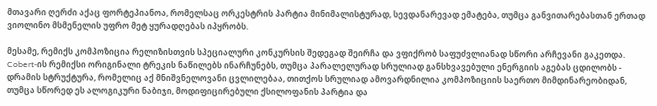მთავარი ღერძი აქაც ფორტეპიანოა, რომელსაც ორკესტრის პარტია მინიმალისტურად, სევდანარევად ემატება, თუმცა განვითარებასთან ერთად ვიოლინო მსმენელის უფრო მეტ ყურადღებას იპყრობს.

მესამე, რემიქს კომპოზიცია რელიზისთვის სპეციალური კონკურსის შედეგად შეირჩა და ვფიქრობ საფუძვლიანად სწორი არჩევანი გაკეთდა. Cobert-ის რემიქსი ორიგინალი ტრეკის ნაწილებს ინარჩუნებს, თუმცა პარალელურად სრულიად განსხვავებული ენერგიის აგებას ცდილობს - დრამის სტრუქტურა, რომელიც აქ მნიშვნელოვანი ცვლილებაა, თითქოს სრულიად ამოვარდნილია კომპოზიციის საერთო მიმდინარეობიდან, თუმცა სწორედ ეს ალოგიკური ნაბიჯი, მოდიფიცირებული ქსილოფანის პარტია და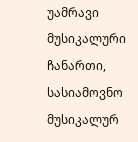უამრავი მუსიკალური ჩანართი, სასიამოვნო მუსიკალურ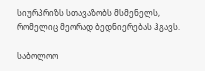სიურპრიზს სთავაზობს მსმენელს, რომელიც მეორად ბედნიერებას ჰგავს.

საბოლოო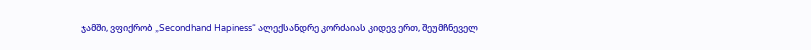ჯამში, ვფიქრობ „Secondhand Hapiness“ ალექსანდრე კორძაიას კიდევ ერთ, შეუმჩნეველ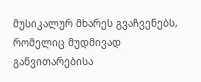მუსიკალურ მხარეს გვაჩვენებს, რომელიც მუდმივად განვითარებისა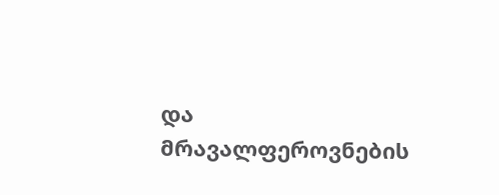და მრავალფეროვნების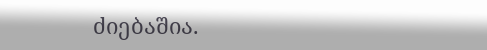ძიებაშია.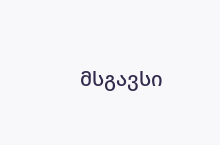მსგავსი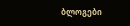ბლოგები